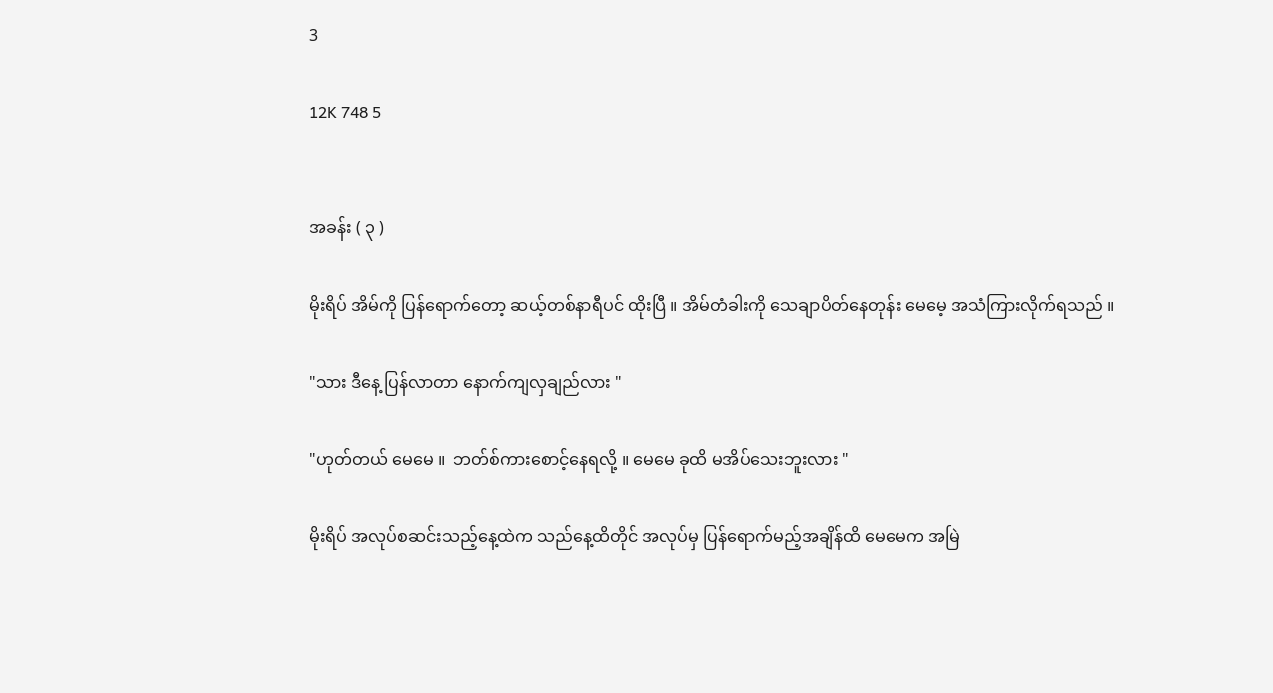3

12K 748 5


အခန်း ( ၃ )

မိုးရိပ် အိမ်ကို ပြန်ရောက်တော့ ဆယ့်တစ်နာရီပင် ထိုးပြီ ။ အိမ်တံခါးကို သေချာပိတ်နေတုန်း မေမေ့ အသံကြားလိုက်ရသည် ။

"သား ဒီနေ့ ပြန်လာတာ နောက်ကျလှချည်လား "

"ဟုတ်တယ် မေမေ ။  ဘတ်စ်ကားစောင့်နေရလို့ ။ မေမေ ခုထိ မအိပ်သေးဘူးလား "

မိုးရိပ် အလုပ်စဆင်းသည့်နေ့ထဲက သည်နေ့ထိတိုင် အလုပ်မှ ပြန်ရောက်မည့်အချိန်ထိ မေမေက အမြဲ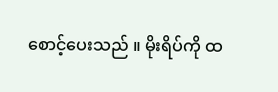စောင့်ပေးသည် ။ မိုးရိပ်ကို ထ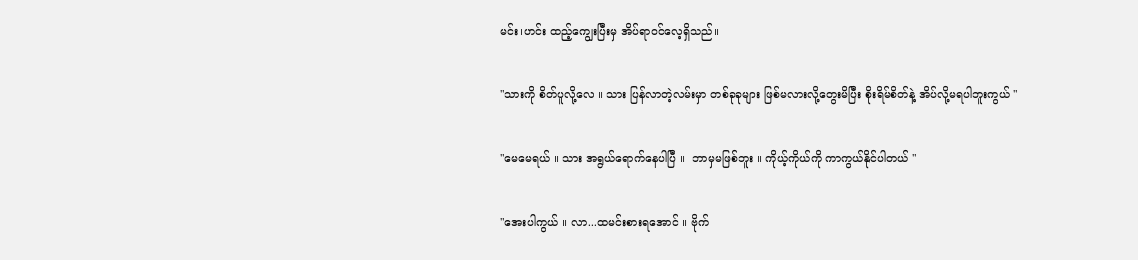မင်း၊ဟင်း ထည့်ကျွေးပြီးမှ အိပ်ရာဝင်လေ့ရှိသည်။

"သားကို စိတ်ပူလို့လေ ။ သား ပြန်လာတဲ့လမ်းမှာ တစ်ခုခုများ ဖြစ်မလားလို့တွေးမိပြီး စိုးရိမ်စိတ်နဲ့ အိပ်လို့မရပါဘူးကွယ် "

"မေမေရယ် ။ သား အရွယ်ရောက်နေပါပြီ ။  ဘာမှမဖြစ်ဘူး ။ ကိုယ့်ကိုယ်ကို ကာကွယ်နိုင်ပါတယ် "

"အေးပါကွယ် ။ လာ...ထမင်းစားရအောင် ။ ဗိုက်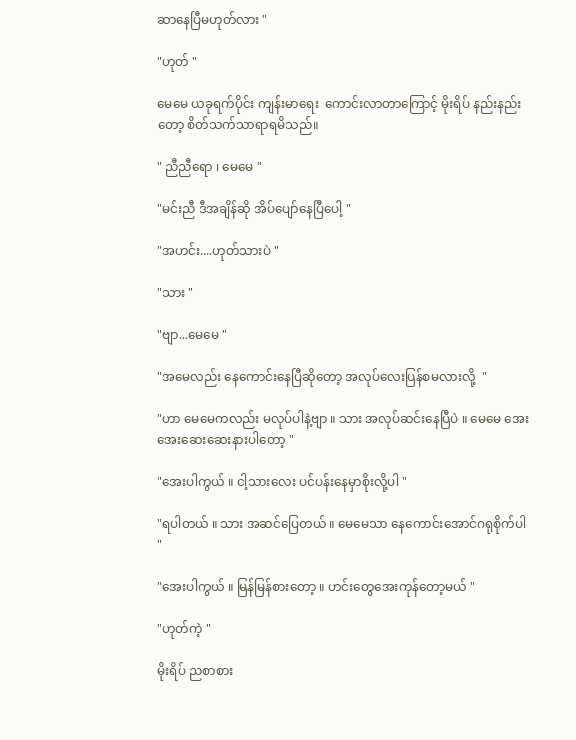ဆာနေပြီမဟုတ်လား "

"ဟုတ် "

မေမေ ယခုရက်ပိုင်း ကျန်းမာရေး  ကောင်းလာတာကြောင့် မိုးရိပ် နည်းနည်းတော့ စိတ်သက်သာရာရမိသည်။

" ညီညီရော ၊ မေမေ "

"မင်းညီ ဒီအချိန်ဆို အိပ်ပျော်နေပြီပေါ့ "

"အဟင်း....ဟုတ်သားပဲ "

"သား "

"ဗျာ...မေမေ "

"အမေလည်း နေကောင်းနေပြီဆိုတော့ အလုပ်လေးပြန်စမလားလို့  "

"ဟာ မေမေကလည်း မလုပ်ပါနဲ့ဗျာ ။ သား အလုပ်ဆင်းနေပြီပဲ ။ မေမေ အေးအေးဆေးဆေးနားပါတော့ "

"အေးပါကွယ် ။ ငါ့သားလေး ပင်ပန်းနေမှာစိုးလို့ပါ "

"ရပါတယ် ။ သား အဆင်ပြေတယ် ။ မေမေသာ နေကောင်းအောင်ဂရုစိုက်ပါ "

"အေးပါကွယ် ။ မြန်မြန်စားတော့ ။ ဟင်းတွေအေးကုန်တော့မယ် "

"ဟုတ်ကဲ့ "

မိုးရိပ် ညစာစား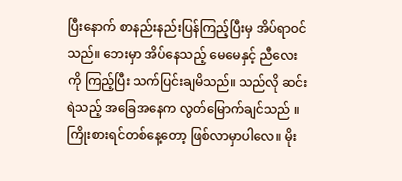ပြီးနောက် စာနည်းနည်းပြန်ကြည့်ပြီးမှ အိပ်ရာဝင်သည်။ ဘေးမှာ အိပ်နေသည့် မေမေနှင့် ညီလေးကို ကြည့်ပြီး သက်ပြင်းချမိသည်။ သည်လို ဆင်းရဲသည့် အခြေအနေက လွတ်မြောက်ချင်သည် ။ ကြိုးစားရင်တစ်နေ့တော့ ဖြစ်လာမှာပါလေ။ မိုး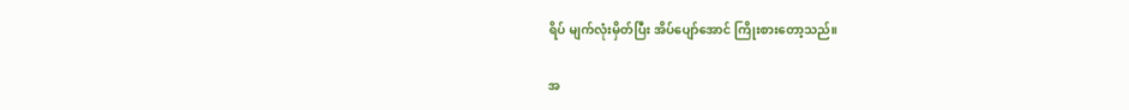ရိပ် မျက်လုံးမှိတ်ပြီး အိပ်ပျော်အောင် ကြိုးစားတော့သည်။

အ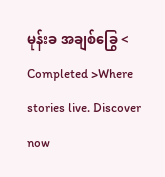မုန်းခ အချစ်ခြွေ < Completed >Where stories live. Discover now